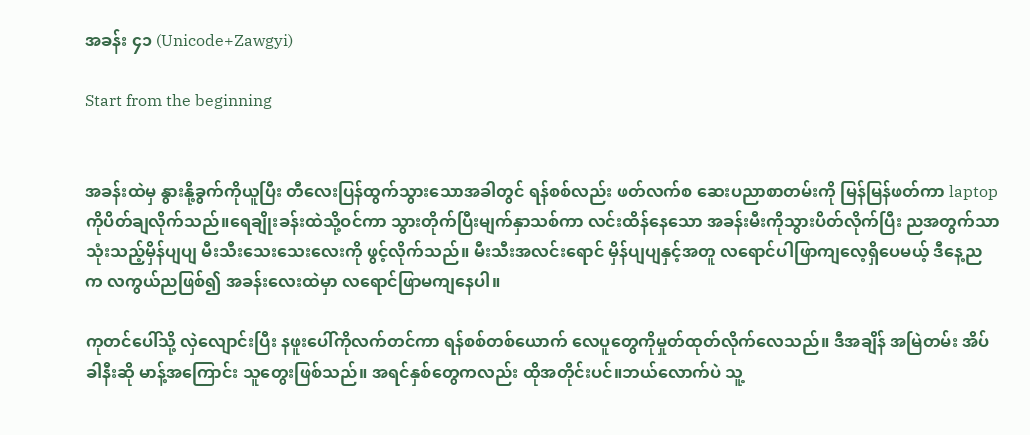အခန်း ၄၁ (Unicode+Zawgyi)

Start from the beginning


အခန်းထဲမှ နွားနို့ခွက်ကိုယူပြီး တီလေးပြန်ထွက်သွားသောအခါတွင် ရန်စစ်လည်း ဖတ်လက်စ ဆေးပညာစာတမ်းကို မြန်မြန်ဖတ်ကာ laptopကိုပိတ်ချလိုက်သည်။ရေချိုးခန်းထဲသို့ဝင်ကာ သွားတိုက်ပြီးမျက်နှာသစ်ကာ လင်းထိန်နေသော အခန်းမီးကိုသွားပိတ်လိုက်ပြီး ညအတွက်သာ သုံးသည့်မှိန်ပျပျ မီးသီးသေးသေးလေးကို ဖွင့်လိုက်သည်။ မီးသီးအလင်းရောင် မှိန်ပျပျနှင့်အတူ လရောင်ပါဖြာကျလေ့ရှိပေမယ့် ဒီနေ့ညက လကွယ်ညဖြစ်၍ အခန်းလေးထဲမှာ လရောင်ဖြာမကျနေပါ။

ကုတင်ပေါ်သို့ လှဲလျောင်းပြီး နဖူးပေါ်ကိုလက်တင်ကာ ရန်စစ်တစ်ယောက် လေပူတွေကိုမှုတ်ထုတ်လိုက်လေသည်။ ဒီအချိန် အမြဲတမ်း အိပ်ခါနီးဆို မာန့်အကြောင်း သူတွေးဖြစ်သည်။ အရင်နှစ်တွေကလည်း ထိုအတိုင်းပင်။ဘယ်လောက်ပဲ သူ့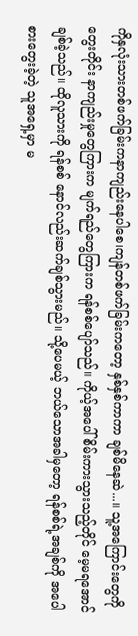ကိုနှလုံးသားတစ်ဖက်ခြမ်းကနာကျည်းနေပါစေ၊ကျန်တစ်ဖက်ခြမ်းကတော့ နှစ်နှစ်ကာကာ ချစ်မိနေဆဲ...။ သူ့အကြောင်းတွေကိုတွေးတိုင်း နာကျည်းမှုတွေကြားက မျက်ရည်တွေကြားက ရန်စစ်ပျော်သည်။ ကိုယ့်အပေါ် စိမ်းကားသွားသည့်တိုင် မေ့မရအောင်ချစ်ခဲ့သည်။ ထိုလူသားကို ရန်စစ် နောင်လည်းဆက်ချစ်သွားမည်။ သို့ပေမယ့် ဘယ်သောအခါမှတော့ ရန်စစ်ရဲ့အချစ်ကို အပေါစားတွေးခဲ့တဲ့ သူအရှေ့မှာ မ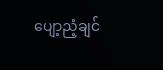ပျော့ညံ့ချင်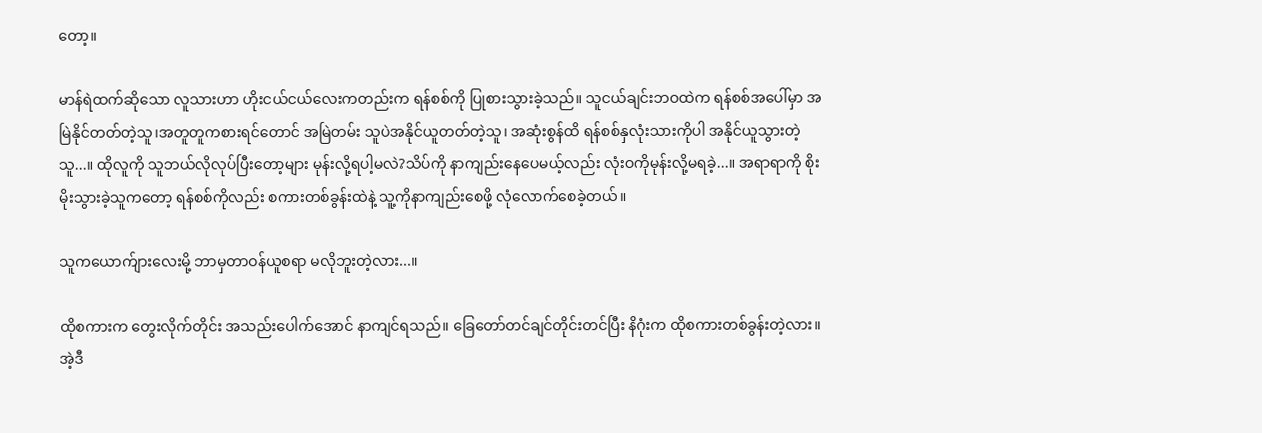တော့။

မာန်ရဲထက်ဆိုသော လူသားဟာ ဟိုးငယ်ငယ်လေးကတည်းက ရန်စစ်ကို ပြုစားသွားခဲ့သည်။ သူငယ်ချင်းဘဝထဲက ရန်စစ်အပေါ်မှာ အမြဲနိုင်တတ်တဲ့သူ၊အတူတူကစားရင်တောင် အမြဲတမ်း သူပဲအနိုင်ယူတတ်တဲ့သူ၊ အဆုံးစွန်ထိ ရန်စစ်နှလုံးသားကိုပါ အနိုင်ယူသွားတဲ့သူ...။ ထိုလူကို သူဘယ်လိုလုပ်ပြီးတော့များ မုန်းလို့ရပါ့မလဲ?သိပ်ကို နာကျည်းနေပေမယ့်လည်း လုံးဝကိုမုန်းလို့မရခဲ့...။ အရာရာကို စိုးမိုးသွားခဲ့သူကတော့ ရန်စစ်ကိုလည်း စကားတစ်ခွန်းထဲနဲ့ သူ့ကိုနာကျည်းစေဖို့ လုံလောက်စေခဲ့တယ်။

သူကယောက်ျားလေးမို့ ဘာမှတာဝန်ယူစရာ မလိုဘူးတဲ့လား...။

ထိုစကားက တွေးလိုက်တိုင်း အသည်းပေါက်အောင် နာကျင်ရသည်။ ခြေတော်တင်ချင်တိုင်းတင်ပြီး နိဂုံးက ထိုစကားတစ်ခွန်းတဲ့လား။ အဲ့ဒီ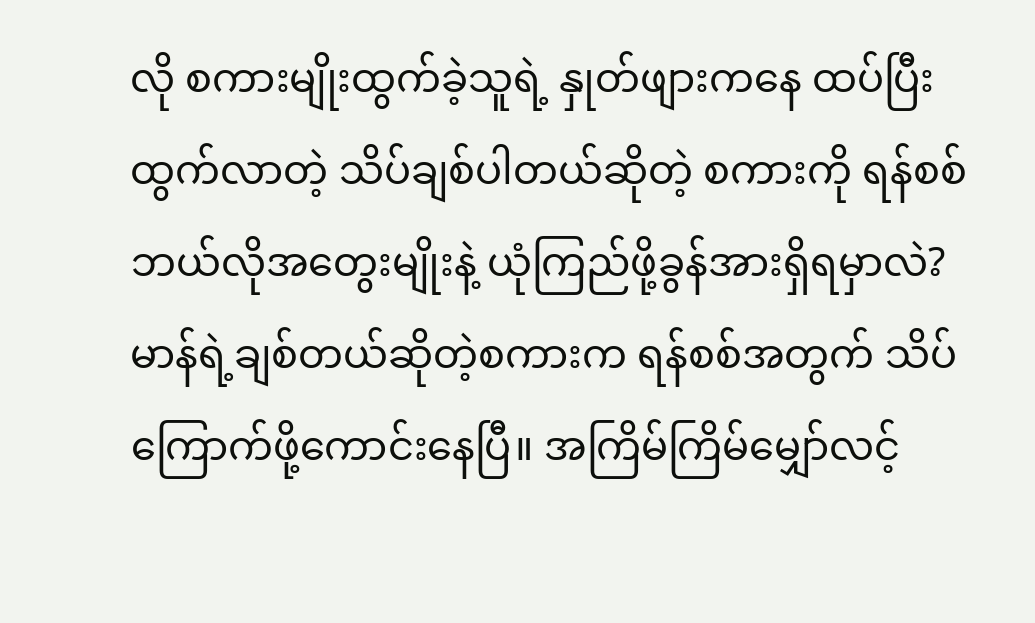လို စကားမျိုးထွက်ခဲ့သူရဲ့ နှုတ်ဖျားကနေ ထပ်ပြီးထွက်လာတဲ့ သိပ်ချစ်ပါတယ်ဆိုတဲ့ စကားကို ရန်စစ်ဘယ်လိုအတွေးမျိုးနဲ့ ယုံကြည်ဖို့ခွန်အားရှိရမှာလဲ? မာန်ရဲ့ချစ်တယ်ဆိုတဲ့စကားက ရန်စစ်အတွက် သိပ်ကြောက်ဖို့ကောင်းနေပြီ။ အကြိမ်ကြိမ်မျှော်လင့်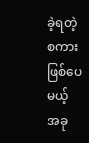ခဲ့ရတဲ့ စကားဖြစ်ပေမယ့် အခု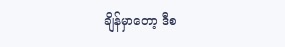ချိန်မှာတော့ ဒီစ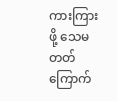ကားကြားဖို့ သေမတတ်ကြောက်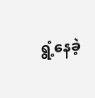ရွံ့နေခဲ့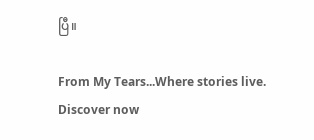ပြီ။

From My Tears...Where stories live. Discover now